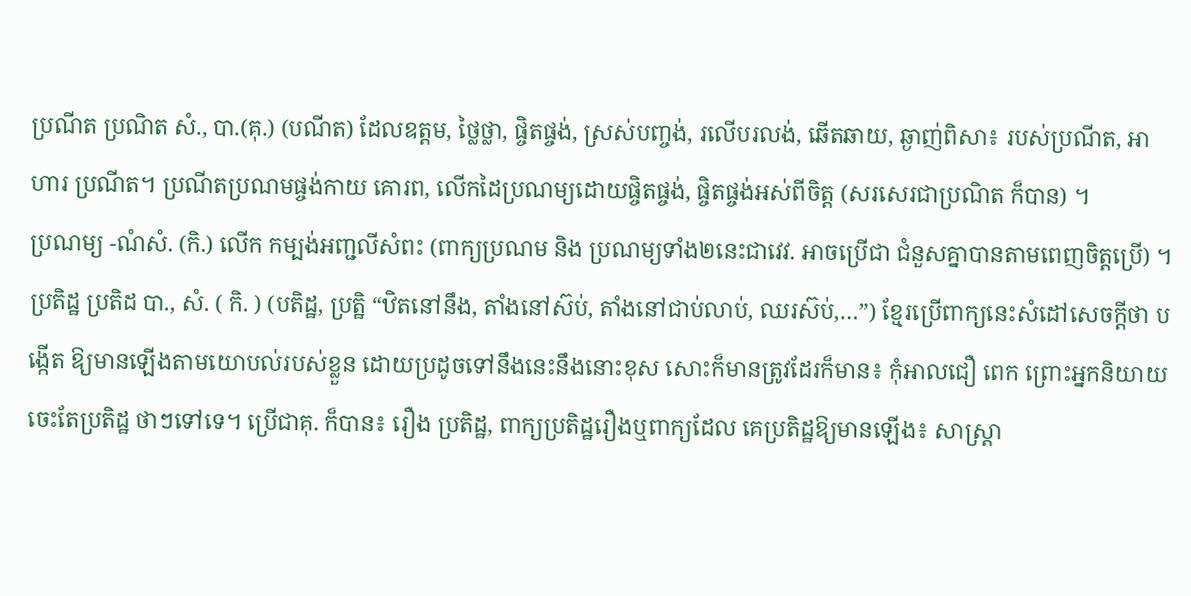ប្រណីត ប្រណិត សំ., បា.(គុ.) (បណីត) ដែលឧត្តម, ថ្លៃថ្លា, ផ្ចិតផ្ចង់, ស្រស់បញ្ចង់, រលើបរលង់, ឆើតឆាយ, ឆ្ងាញ់ពិសា៖ របស់ប្រណីត, អាហារ ប្រណីត។ ប្រណីតប្រណមផ្ចង់កាយ គោរព, លើកដៃប្រណម្យដោយផ្ចិតផ្ចង់, ផ្ចិតផ្ចង់អស់ពីចិត្ត (សរសេរជាប្រណិត ក៏បាន) ។
ប្រណម្យ -ណំសំ. (កិ.) លើក កម្បង់អញ្ជលីសំពះ (ពាក្យប្រណម និង ប្រណម្យទាំង២នេះជាវេវ. អាចប្រើជា ជំនួសគ្នាបានតាមពេញចិត្តប្រើ) ។
ប្រតិដ្ឋ ប្រតិដ បា., សំ. ( កិ. ) (បតិដ្ឋ, ប្រត្ឋិ “ឋិតនៅនឹង, តាំងនៅស៊ប់, តាំងនៅជាប់លាប់, ឈរស៊ប់,…”) ខ្មែរប្រើពាក្យនេះសំដៅសេចក្តីថា បង្កើត ឱ្យមានឡើងតាមយោបល់របស់ខ្លួន ដោយប្រដូចទៅនឹងនេះនឹងនោះខុស សោះក៏មានត្រូវដែរក៏មាន៖ កុំអាលជឿ ពេក ព្រោះអ្នកនិយាយ ចេះតែប្រតិដ្ឋ ថាៗទៅទេ។ ប្រើជាគុ. ក៏បាន៖ រឿង ប្រតិដ្ឋ, ពាក្យប្រតិដ្ឋរឿងឬពាក្យដែល គេប្រតិដ្ឋឱ្យមានឡើង៖ សាស្ត្រា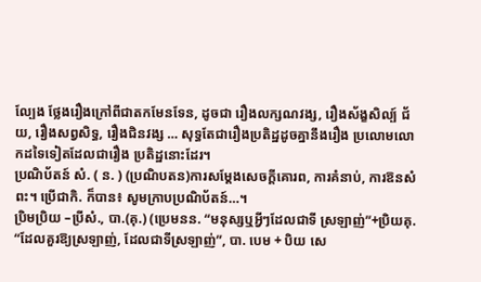ល្បែង ថ្លែងរឿងក្រៅពីជាតកមែនទែន, ដូចជា រឿងលក្សណវង្ស, រឿងស័ង្ខសិល្ប៍ ជ័យ, រឿងសព្វសិទ្ធ, រឿងជិនវង្ស … សុទ្ធតែជារឿងប្រតិដ្ឋដូចគ្នានឹងរឿង ប្រលោមលោកដទៃទៀតដែលជារឿង ប្រតិដ្ឋនោះដែរ។
ប្រណិប័តន៍ សំ. ( ន. ) (ប្រណិបតន)ការសម្តែងសេចក្តីគោរព, ការគំនាប់, ការឱនសំពះ។ ប្រើជាកិ. ក៏បាន៖ សូមក្រាបប្រណិប័តន៍…។
ប្រិមប្រិយ –ប្រីសំ., បា.(គុ.) (ប្រេមនន. “មនុស្សឬអ្វីៗដែលជាទី ស្រឡាញ់”+ប្រិយគុ. “ដែលគួរឱ្យស្រឡាញ់, ដែលជាទីស្រឡាញ់”, បា. បេម + បិយ សេ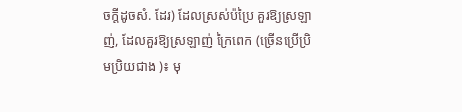ចក្តីដូចសំ. ដែរ) ដែលស្រស់ប៉ប្រៃ គួរឱ្យស្រឡាញ់, ដែលគួរឱ្យស្រឡាញ់ ក្រៃពេក (ច្រើនប្រើប្រិមប្រិយជាង )៖ មុ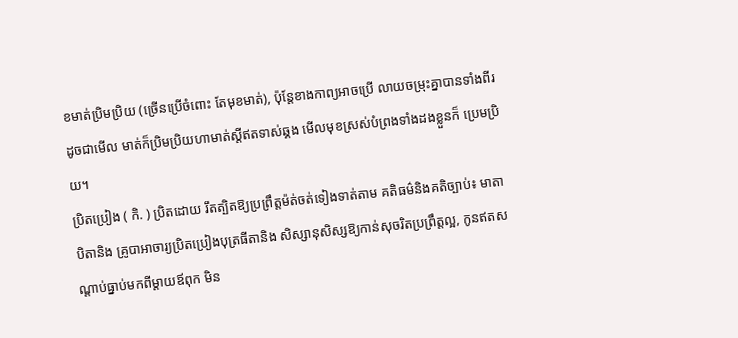ខមាត់ប្រិមប្រិយ (ច្រើនប្រើចំពោះ តែមុខមាត់), ប៉ុន្តែខាងកាព្យអាចប្រើ លាយចម្រុះគ្នាបានទាំងពីរ ដូចជាមើល មាត់ក៏ប្រិមប្រិយហាមាត់ស្តីឥតទាស់ឆ្គង មើលមុខស្រស់បំព្រងទាំងដងខ្លួនក៏ ប្រេមប្រិយ។
ប្រិតប្រៀង ( កិ. ) ប្រិតដោយ រឹតត្បិតឱ្យប្រព្រឹត្តម៉ត់ចត់ទៀងទាត់តាម គតិធម៌និងគតិច្បាប់៖ មាតាបិតានិង គ្រូបាអាចារ្យប្រិតប្រៀងបុត្រធីតានិង សិស្សានុសិស្សឱ្យកាន់សុចរិតប្រព្រឹត្តល្អ, កូនឥតសណ្តាប់ធ្នាប់មកពីម្តាយឪពុក មិន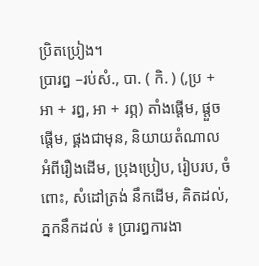ប្រិតប្រៀង។
ប្រារឰ –រប់សំ., បា. ( កិ. ) (,ប្រ + អា + រឰ, អា + រព្ភ) តាំងផ្តើម, ផ្តួចផ្តើម, ផ្គងជាមុន, និយាយតំណាល អំពីរឿងដើម, ប្រុងប្រៀប, រៀបរប, ចំពោះ, សំដៅត្រង់ នឹកដើម, គិតដល់, ភ្នកនឹកដល់ ៖ ប្រារឰការងា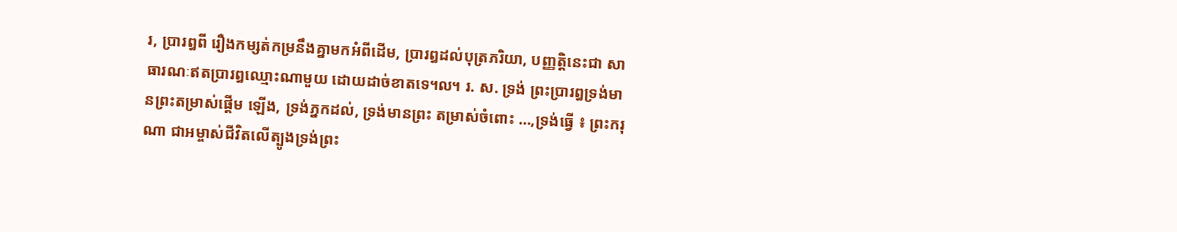រ, ប្រារឰពី រឿងកម្សត់កម្រនឹងគ្នាមកអំពីដើម, ប្រារឰដល់បុត្រភរិយា, បញ្ញត្តិនេះជា សាធារណៈឥតប្រារឰឈ្មោះណាមួយ ដោយដាច់ខាតទេ៘ រ. ស. ទ្រង់ ព្រះប្រារឰទ្រង់មានព្រះតម្រាស់ផ្តើម ឡើង, ទ្រង់ភ្នកដល់, ទ្រង់មានព្រះ តម្រាស់ចំពោះ …,ទ្រង់ធ្វើ ៖ ព្រះករុណា ជាអម្ចាស់ជីវិតលើត្បូងទ្រង់ព្រះ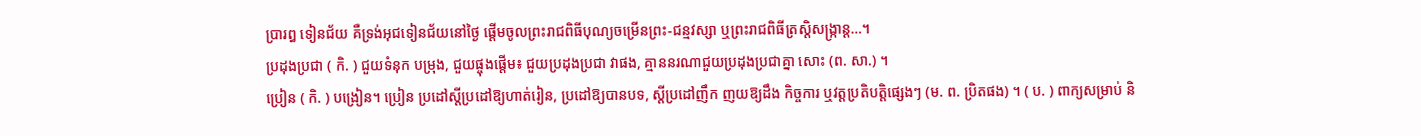ប្រារឰ ទៀនជ័យ គឺទ្រង់អុជទៀនជ័យនៅថ្ងៃ ផ្តើមចូលព្រះរាជពិធីបុណ្យចម្រើនព្រះ-ជន្មវស្សា ឬព្រះរាជពិធីត្រស្តិសង្ក្រាន្ត…។
ប្រដុងប្រជា ( កិ. ) ជួយទំនុក បម្រុង, ជួយផ្ចុងផ្តើម៖ ជួយប្រដុងប្រជា វាផង, គ្មាននរណាជួយប្រដុងប្រជាគ្នា សោះ (ព. សា.) ។
ប្រៀន ( កិ. ) បង្រៀន។ ប្រៀន ប្រដៅស្តីប្រដៅឱ្យហាត់រៀន, ប្រដៅឱ្យបានបទ, ស្តីប្រដៅញឹក ញយឱ្យដឹង កិច្ចការ ឬវត្តប្រតិបត្តិផ្សេងៗ (ម. ព. ប្រិតផង) ។ ( ប. ) ពាក្យសម្រាប់ និ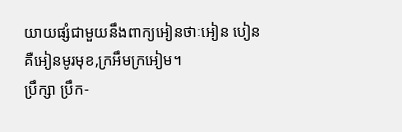យាយផ្សំជាមួយនឹងពាក្យអៀនថាៈអៀន បៀនគឺអៀនមូរមុខ,ក្រអឹមក្រអៀម។
ប្រឹក្សា ប្រឹក-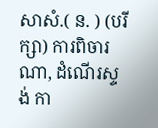សាសំ.( ន. ) (បរីក្សា) ការពិចារណា, ដំណើរស្ទង់ កា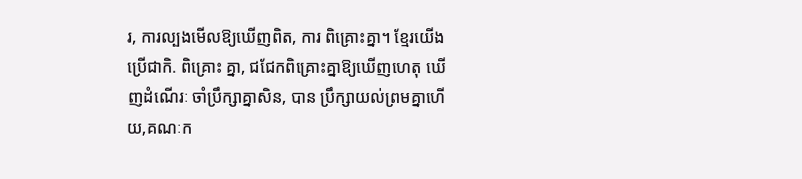រ, ការល្បងមើលឱ្យឃើញពិត, ការ ពិគ្រោះគ្នា។ ខ្មែរយើងប្រើជាកិ. ពិគ្រោះ គ្នា, ជជែកពិគ្រោះគ្នាឱ្យឃើញហេតុ ឃើញដំណើរៈ ចាំប្រឹក្សាគ្នាសិន, បាន ប្រឹក្សាយល់ព្រមគ្នាហើយ,គណៈក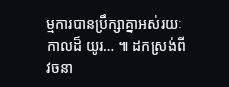ម្មការបានប្រឹក្សាគ្នាអស់រយៈកាលដ៏ យូរ… ៕ ដកស្រង់ពីវចនា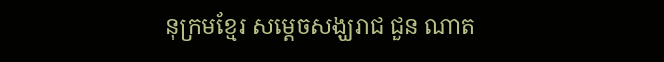នុក្រមខ្មែរ សម្តេចសង្ឃរាជ ជួន ណាត